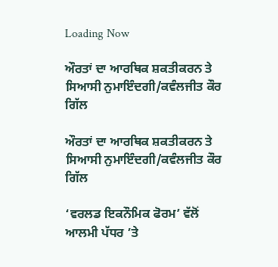Loading Now

ਔਰਤਾਂ ਦਾ ਆਰਥਿਕ ਸ਼ਕਤੀਕਰਨ ਤੇ ਸਿਆਸੀ ਨੁਮਾਇੰਦਗੀ/ਕਵੰਲਜੀਤ ਕੌਰ ਗਿੱਲ

ਔਰਤਾਂ ਦਾ ਆਰਥਿਕ ਸ਼ਕਤੀਕਰਨ ਤੇ ਸਿਆਸੀ ਨੁਮਾਇੰਦਗੀ/ਕਵੰਲਜੀਤ ਕੌਰ ਗਿੱਲ

‘ਵਰਲਡ ਇਕਨੌਮਿਕ ਫੋਰਮ’ ਵੱਲੋਂ ਆਲਮੀ ਪੱਧਰ ’ਤੇ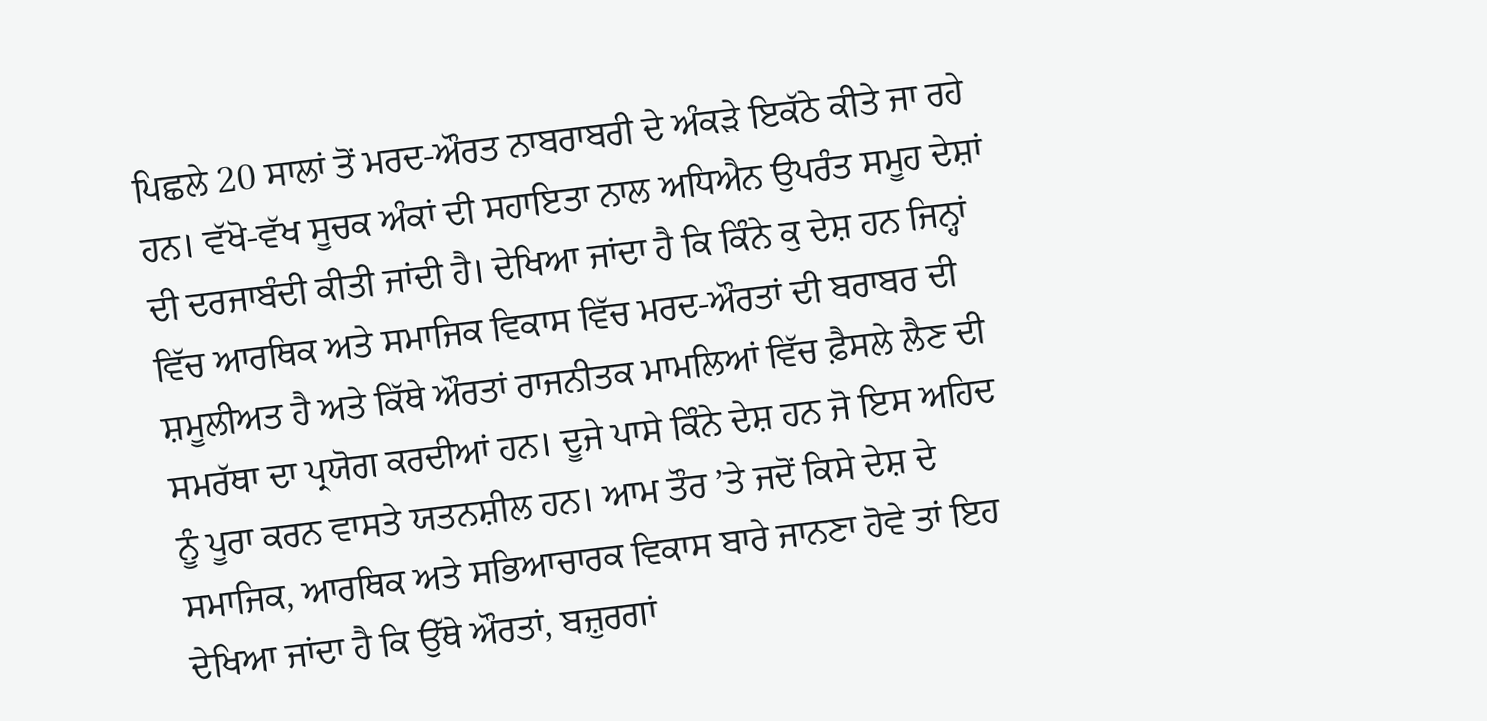ਪਿਛਲੇ 20 ਸਾਲਾਂ ਤੋਂ ਮਰਦ-ਔਰਤ ਨਾਬਰਾਬਰੀ ਦੇ ਅੰਕੜੇ ਇਕੱਠੇ ਕੀਤੇ ਜਾ ਰਹੇ ਹਨ। ਵੱਖੋ-ਵੱਖ ਸੂਚਕ ਅੰਕਾਂ ਦੀ ਸਹਾਇਤਾ ਨਾਲ ਅਧਿਐਨ ਉਪਰੰਤ ਸਮੂਹ ਦੇਸ਼ਾਂ ਦੀ ਦਰਜਾਬੰਦੀ ਕੀਤੀ ਜਾਂਦੀ ਹੈ। ਦੇਖਿਆ ਜਾਂਦਾ ਹੈ ਕਿ ਕਿੰਨੇ ਕੁ ਦੇਸ਼ ਹਨ ਜਿਨ੍ਹਾਂ ਵਿੱਚ ਆਰਥਿਕ ਅਤੇ ਸਮਾਜਿਕ ਵਿਕਾਸ ਵਿੱਚ ਮਰਦ-ਔਰਤਾਂ ਦੀ ਬਰਾਬਰ ਦੀ ਸ਼ਮੂਲੀਅਤ ਹੈ ਅਤੇ ਕਿੱਥੇ ਔਰਤਾਂ ਰਾਜਨੀਤਕ ਮਾਮਲਿਆਂ ਵਿੱਚ ਫ਼ੈਸਲੇ ਲੈਣ ਦੀ ਸਮਰੱਥਾ ਦਾ ਪ੍ਰਯੋਗ ਕਰਦੀਆਂ ਹਨ। ਦੂਜੇ ਪਾਸੇ ਕਿੰਨੇ ਦੇਸ਼ ਹਨ ਜੋ ਇਸ ਅਹਿਦ ਨੂੰ ਪੂਰਾ ਕਰਨ ਵਾਸਤੇ ਯਤਨਸ਼ੀਲ ਹਨ। ਆਮ ਤੌਰ ’ਤੇ ਜਦੋਂ ਕਿਸੇ ਦੇਸ਼ ਦੇ ਸਮਾਜਿਕ, ਆਰਥਿਕ ਅਤੇ ਸਭਿਆਚਾਰਕ ਵਿਕਾਸ ਬਾਰੇ ਜਾਨਣਾ ਹੋਵੇ ਤਾਂ ਇਹ ਦੇਖਿਆ ਜਾਂਦਾ ਹੈ ਕਿ ਉੱਥੇ ਔਰਤਾਂ, ਬਜ਼ੁਰਗਾਂ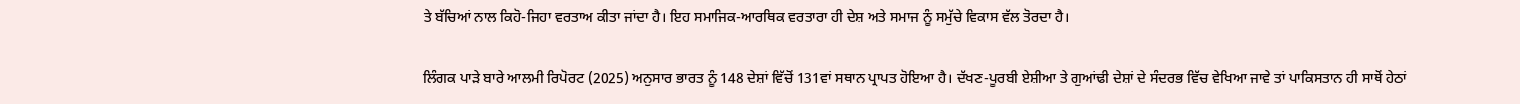ਤੇ ਬੱਚਿਆਂ ਨਾਲ ਕਿਹੋ-ਜਿਹਾ ਵਰਤਾਅ ਕੀਤਾ ਜਾਂਦਾ ਹੈ। ਇਹ ਸਮਾਜਿਕ-ਆਰਥਿਕ ਵਰਤਾਰਾ ਹੀ ਦੇਸ਼ ਅਤੇ ਸਮਾਜ ਨੂੰ ਸਮੁੱਚੇ ਵਿਕਾਸ ਵੱਲ ਤੋਰਦਾ ਹੈ।

ਲਿੰਗਕ ਪਾੜੇ ਬਾਰੇ ਆਲਮੀ ਰਿਪੋਰਟ (2025) ਅਨੁਸਾਰ ਭਾਰਤ ਨੂੰ 148 ਦੇਸ਼ਾਂ ਵਿੱਚੋਂ 131ਵਾਂ ਸਥਾਨ ਪ੍ਰਾਪਤ ਹੋਇਆ ਹੈ। ਦੱਖਣ-ਪੂਰਬੀ ਏਸ਼ੀਆ ਤੇ ਗੁਆਂਢੀ ਦੇਸ਼ਾਂ ਦੇ ਸੰਦਰਭ ਵਿੱਚ ਵੇਖਿਆ ਜਾਵੇ ਤਾਂ ਪਾਕਿਸਤਾਨ ਹੀ ਸਾਥੋਂ ਹੇਠਾਂ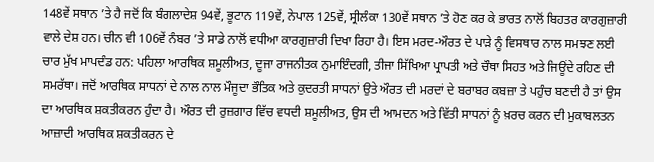148ਵੇਂ ਸਥਾਨ ’ਤੇ ਹੈ ਜਦੋਂ ਕਿ ਬੰਗਲਾਦੇਸ਼ 94ਵੇਂ, ਭੂਟਾਨ 119ਵੇਂ, ਨੇਪਾਲ 125ਵੇਂ, ਸ੍ਰੀਲੰਕਾ 130ਵੇਂ ਸਥਾਨ ’ਤੇ ਹੋਣ ਕਰ ਕੇ ਭਾਰਤ ਨਾਲੋਂ ਬਿਹਤਰ ਕਾਰਗੁਜ਼ਾਰੀ ਵਾਲੇ ਦੇਸ਼ ਹਨ। ਚੀਨ ਵੀ 106ਵੇਂ ਨੰਬਰ ’ਤੇ ਸਾਡੇ ਨਾਲੋਂ ਵਧੀਆ ਕਾਰਗੁਜ਼ਾਰੀ ਦਿਖਾ ਰਿਹਾ ਹੈ। ਇਸ ਮਰਦ-ਔਰਤ ਦੇ ਪਾੜੇ ਨੂੰ ਵਿਸਥਾਰ ਨਾਲ ਸਮਝਣ ਲਈ ਚਾਰ ਮੁੱਖ ਮਾਪਦੰਡ ਹਨ: ਪਹਿਲਾ ਆਰਥਿਕ ਸ਼ਮੂਲੀਅਤ, ਦੂਜਾ ਰਾਜਨੀਤਕ ਨੁਮਾਇੰਦਗੀ, ਤੀਜਾ ਸਿੱਖਿਆ ਪ੍ਰਾਪਤੀ ਅਤੇ ਚੌਥਾ ਸਿਹਤ ਅਤੇ ਜਿਊਂਦੇ ਰਹਿਣ ਦੀ ਸਮਰੱਥਾ। ਜਦੋਂ ਆਰਥਿਕ ਸਾਧਨਾਂ ਦੇ ਨਾਲ ਨਾਲ ਮੌਜੂਦਾ ਭੌਤਿਕ ਅਤੇ ਕੁਦਰਤੀ ਸਾਧਨਾਂ ਉਤੇ ਔਰਤ ਦੀ ਮਰਦਾਂ ਦੇ ਬਰਾਬਰ ਕਬਜ਼ਾ ਤੇ ਪਹੁੰਚ ਬਣਦੀ ਹੈ ਤਾਂ ਉਸ ਦਾ ਆਰਥਿਕ ਸ਼ਕਤੀਕਰਨ ਹੁੰਦਾ ਹੈ। ਔਰਤ ਦੀ ਰੁਜ਼ਗਾਰ ਵਿੱਚ ਵਧਦੀ ਸ਼ਮੂਲੀਅਤ, ਉਸ ਦੀ ਆਮਦਨ ਅਤੇ ਵਿੱਤੀ ਸਾਧਨਾਂ ਨੂੰ ਖ਼ਰਚ ਕਰਨ ਦੀ ਮੁਕਾਬਲਤਨ ਆਜ਼ਾਦੀ ਆਰਥਿਕ ਸ਼ਕਤੀਕਰਨ ਦੇ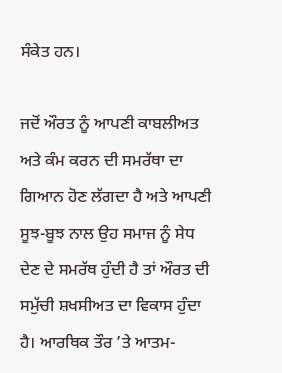ਸੰਕੇਤ ਹਨ।

ਜਦੋਂ ਔਰਤ ਨੂੰ ਆਪਣੀ ਕਾਬਲੀਅਤ ਅਤੇ ਕੰਮ ਕਰਨ ਦੀ ਸਮਰੱਥਾ ਦਾ ਗਿਆਨ ਹੋਣ ਲੱਗਦਾ ਹੈ ਅਤੇ ਆਪਣੀ ਸੂਝ-ਬੂਝ ਨਾਲ ਉਹ ਸਮਾਜ ਨੂੰ ਸੇਧ ਦੇਣ ਦੇ ਸਮਰੱਥ ਹੁੰਦੀ ਹੈ ਤਾਂ ਔਰਤ ਦੀ ਸਮੁੱਚੀ ਸ਼ਖਸੀਅਤ ਦਾ ਵਿਕਾਸ ਹੁੰਦਾ ਹੈ। ਆਰਥਿਕ ਤੌਰ ’ਤੇ ਆਤਮ-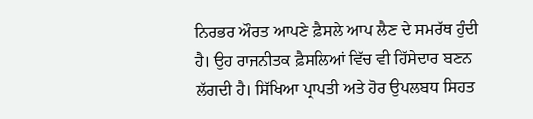ਨਿਰਭਰ ਔਰਤ ਆਪਣੇ ਫ਼ੈਸਲੇ ਆਪ ਲੈਣ ਦੇ ਸਮਰੱਥ ਹੁੰਦੀ ਹੈ। ਉਹ ਰਾਜਨੀਤਕ ਫ਼ੈਸਲਿਆਂ ਵਿੱਚ ਵੀ ਹਿੱਸੇਦਾਰ ਬਣਨ ਲੱਗਦੀ ਹੈ। ਸਿੱਖਿਆ ਪ੍ਰਾਪਤੀ ਅਤੇ ਹੋਰ ਉਪਲਬਧ ਸਿਹਤ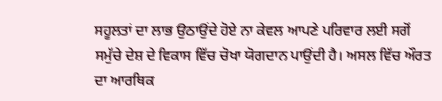ਸਹੂਲਤਾਂ ਦਾ ਲਾਭ ਉਠਾਉਂਦੇ ਹੋਏ ਨਾ ਕੇਵਲ ਆਪਣੇ ਪਰਿਵਾਰ ਲਈ ਸਗੋਂ ਸਮੁੱਚੇ ਦੇਸ਼ ਦੇ ਵਿਕਾਸ ਵਿੱਚ ਚੋਖਾ ਯੋਗਦਾਨ ਪਾਉਂਦੀ ਹੈ। ਅਸਲ ਵਿੱਚ ਔਰਤ ਦਾ ਆਰਥਿਕ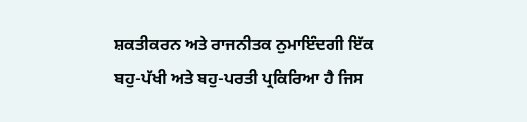ਸ਼ਕਤੀਕਰਨ ਅਤੇ ਰਾਜਨੀਤਕ ਨੁਮਾਇੰਦਗੀ ਇੱਕ ਬਹੁ-ਪੱਖੀ ਅਤੇ ਬਹੁ-ਪਰਤੀ ਪ੍ਰਕਿਰਿਆ ਹੈ ਜਿਸ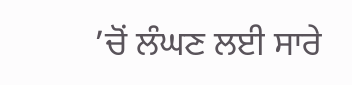’ਚੋਂ ਲੰਘਣ ਲਈ ਸਾਰੇ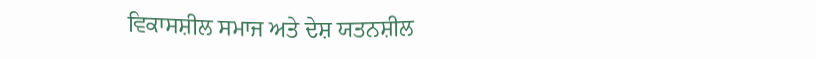ਵਿਕਾਸਸ਼ੀਲ ਸਮਾਜ ਅਤੇ ਦੇਸ਼ ਯਤਨਸ਼ੀਲ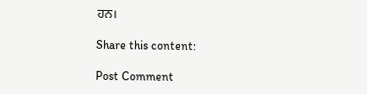ਹਨ।

Share this content:

Post Comment